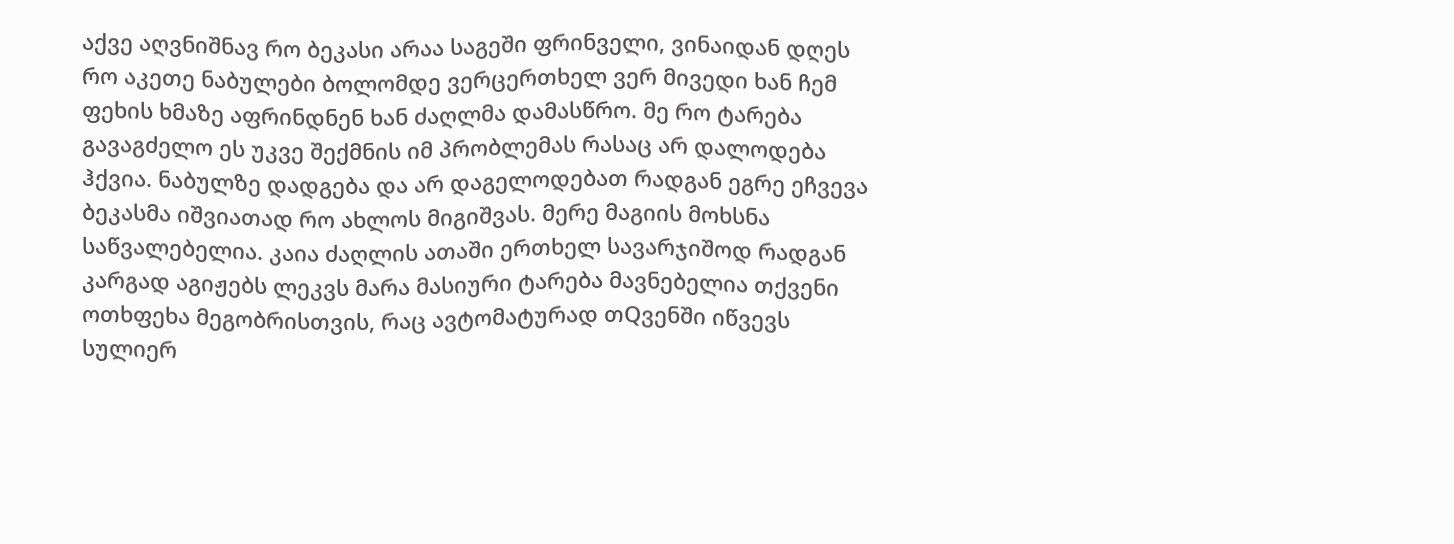აქვე აღვნიშნავ რო ბეკასი არაა საგეში ფრინველი, ვინაიდან დღეს რო აკეთე ნაბულები ბოლომდე ვერცერთხელ ვერ მივედი ხან ჩემ ფეხის ხმაზე აფრინდნენ ხან ძაღლმა დამასწრო. მე რო ტარება გავაგძელო ეს უკვე შექმნის იმ პრობლემას რასაც არ დალოდება ჰქვია. ნაბულზე დადგება და არ დაგელოდებათ რადგან ეგრე ეჩვევა ბეკასმა იშვიათად რო ახლოს მიგიშვას. მერე მაგიის მოხსნა საწვალებელია. კაია ძაღლის ათაში ერთხელ სავარჯიშოდ რადგან კარგად აგიჟებს ლეკვს მარა მასიური ტარება მავნებელია თქვენი ოთხფეხა მეგობრისთვის, რაც ავტომატურად თQვენში იწვევს სულიერ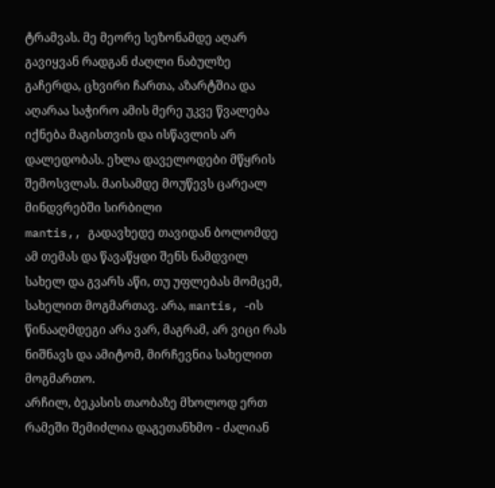ტრამვას. მე მეორე სეზონამდე აღარ გავიყვან რადგან ძაღლი ნაბულზე გაჩერდა, ცხვირი ჩართა, აზარტშია და აღარაა საჭირო ამის მერე უკვე წვალება იქნება მაგისთვის და ისწავლის არ დალედობას. ეხლა დაველოდები მწყრის შემოსვლას. მაისამდე მოუწევს ცარეალ მინდვრებში სირბილი
mantis,, გადავხედე თავიდან ბოლომდე ამ თემას და წავაწყდი შენს ნამდვილ სახელ და გვარს აწი, თუ უფლებას მომცემ, სახელით მოგმართავ. არა, mantis, -ის წინააღმდეგი არა ვარ, მაგრამ, არ ვიცი რას ნიშნავს და ამიტომ, მირჩევნია სახელით მოგმართო.
არჩილ, ბეკასის თაობაზე მხოლოდ ერთ რამეში შემიძლია დაგეთანხმო - ძალიან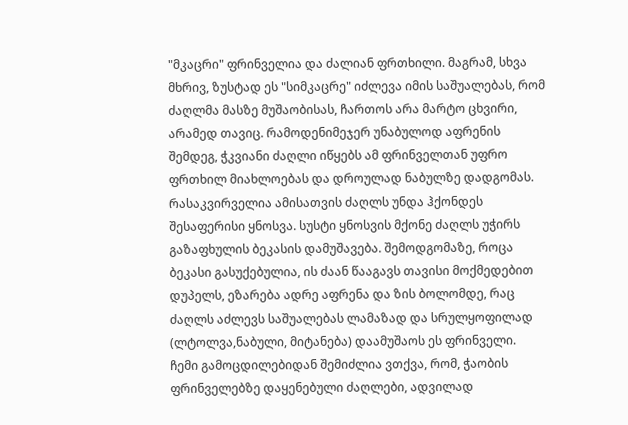"მკაცრი" ფრინველია და ძალიან ფრთხილი. მაგრამ, სხვა მხრივ, ზუსტად ეს "სიმკაცრე" იძლევა იმის საშუალებას, რომ ძაღლმა მასზე მუშაობისას, ჩართოს არა მარტო ცხვირი, არამედ თავიც. რამოდენიმეჯერ უნაბულოდ აფრენის შემდეგ, ჭკვიანი ძაღლი იწყებს ამ ფრინველთან უფრო ფრთხილ მიახლოებას და დროულად ნაბულზე დადგომას. რასაკვირველია ამისათვის ძაღლს უნდა ჰქონდეს შესაფერისი ყნოსვა. სუსტი ყნოსვის მქონე ძაღლს უჭირს გაზაფხულის ბეკასის დამუშავება. შემოდგომაზე, როცა ბეკასი გასუქებულია, ის ძაან წააგავს თავისი მოქმედებით დუპელს, ეზარება ადრე აფრენა და ზის ბოლომდე, რაც ძაღლს აძლევს საშუალებას ლამაზად და სრულყოფილად (ლტოლვა,ნაბული, მიტანება) დაამუშაოს ეს ფრინველი.
ჩემი გამოცდილებიდან შემიძლია ვთქვა, რომ, ჭაობის ფრინველებზე დაყენებული ძაღლები, ადვილად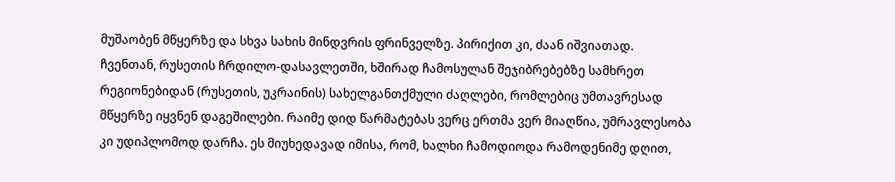მუშაობენ მწყერზე და სხვა სახის მინდვრის ფრინველზე. პირიქით კი, ძაან იშვიათად.
ჩვენთან, რუსეთის ჩრდილო-დასავლეთში, ხშირად ჩამოსულან შეჯიბრებებზე სამხრეთ რეგიონებიდან (რუსეთის, უკრაინის) სახელგანთქმული ძაღლები, რომლებიც უმთავრესად მწყერზე იყვნენ დაგეშილები. რაიმე დიდ წარმატებას ვერც ერთმა ვერ მიაღწია, უმრავლესობა კი უდიპლომოდ დარჩა. ეს მიუხედავად იმისა, რომ, ხალხი ჩამოდიოდა რამოდენიმე დღით,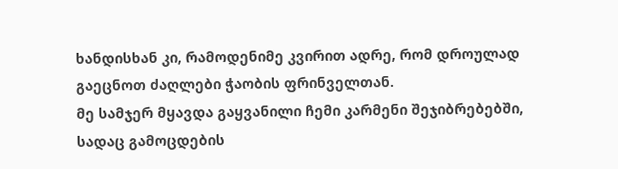ხანდისხან კი, რამოდენიმე კვირით ადრე, რომ დროულად გაეცნოთ ძაღლები ჭაობის ფრინველთან.
მე სამჯერ მყავდა გაყვანილი ჩემი კარმენი შეჯიბრებებში, სადაც გამოცდების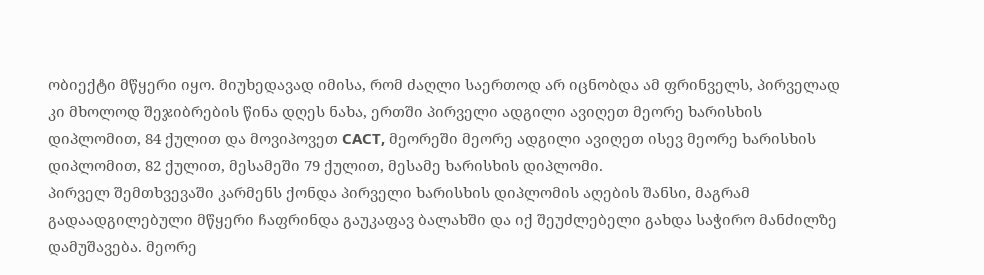ობიექტი მწყერი იყო. მიუხედავად იმისა, რომ ძაღლი საერთოდ არ იცნობდა ამ ფრინველს, პირველად კი მხოლოდ შეჯიბრების წინა დღეს ნახა, ერთში პირველი ადგილი ავიღეთ მეორე ხარისხის დიპლომით, 84 ქულით და მოვიპოვეთ САСТ, მეორეში მეორე ადგილი ავიღეთ ისევ მეორე ხარისხის დიპლომით, 82 ქულით, მესამეში 79 ქულით, მესამე ხარისხის დიპლომი.
პირველ შემთხვევაში კარმენს ქონდა პირველი ხარისხის დიპლომის აღების შანსი, მაგრამ გადაადგილებული მწყერი ჩაფრინდა გაუკაფავ ბალახში და იქ შეუძლებელი გახდა საჭირო მანძილზე დამუშავება. მეორე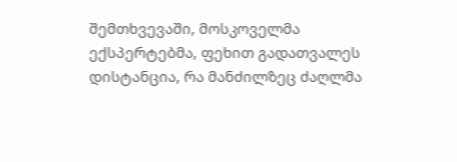შემთხვევაში, მოსკოველმა ექსპერტებმა, ფეხით გადათვალეს დისტანცია, რა მანძილზეც ძაღლმა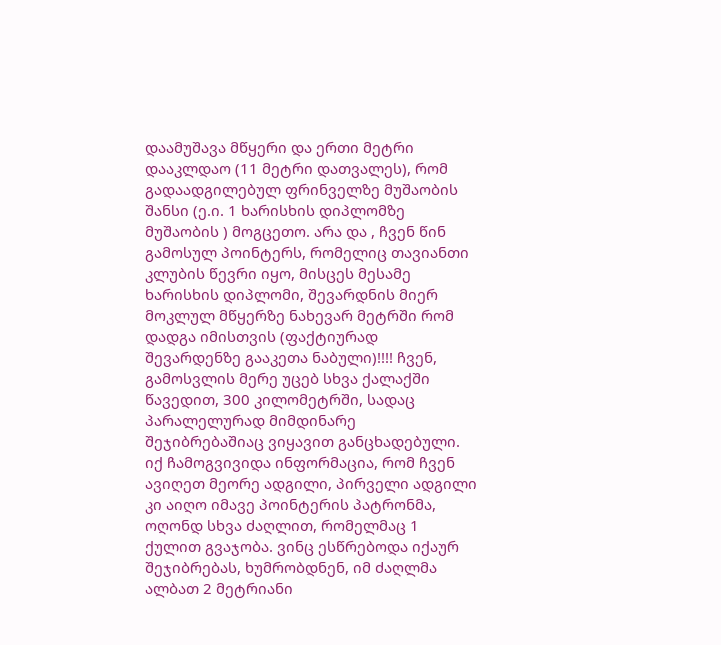დაამუშავა მწყერი და ერთი მეტრი დააკლდაო (11 მეტრი დათვალეს), რომ გადაადგილებულ ფრინველზე მუშაობის შანსი (ე.ი. 1 ხარისხის დიპლომზე მუშაობის ) მოგცეთო. არა და , ჩვენ წინ გამოსულ პოინტერს, რომელიც თავიანთი კლუბის წევრი იყო, მისცეს მესამე ხარისხის დიპლომი, შევარდნის მიერ მოკლულ მწყერზე ნახევარ მეტრში რომ დადგა იმისთვის (ფაქტიურად შევარდენზე გააკეთა ნაბული)!!!! ჩვენ, გამოსვლის მერე უცებ სხვა ქალაქში წავედით, 300 კილომეტრში, სადაც პარალელურად მიმდინარე შეჯიბრებაშიაც ვიყავით განცხადებული. იქ ჩამოგვივიდა ინფორმაცია, რომ ჩვენ ავიღეთ მეორე ადგილი, პირველი ადგილი კი აიღო იმავე პოინტერის პატრონმა, ოღონდ სხვა ძაღლით, რომელმაც 1 ქულით გვაჯობა. ვინც ესწრებოდა იქაურ შეჯიბრებას, ხუმრობდნენ, იმ ძაღლმა ალბათ 2 მეტრიანი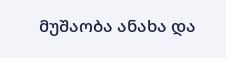მუშაობა ანახა და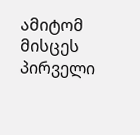ამიტომ მისცეს პირველი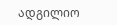ადგილიო